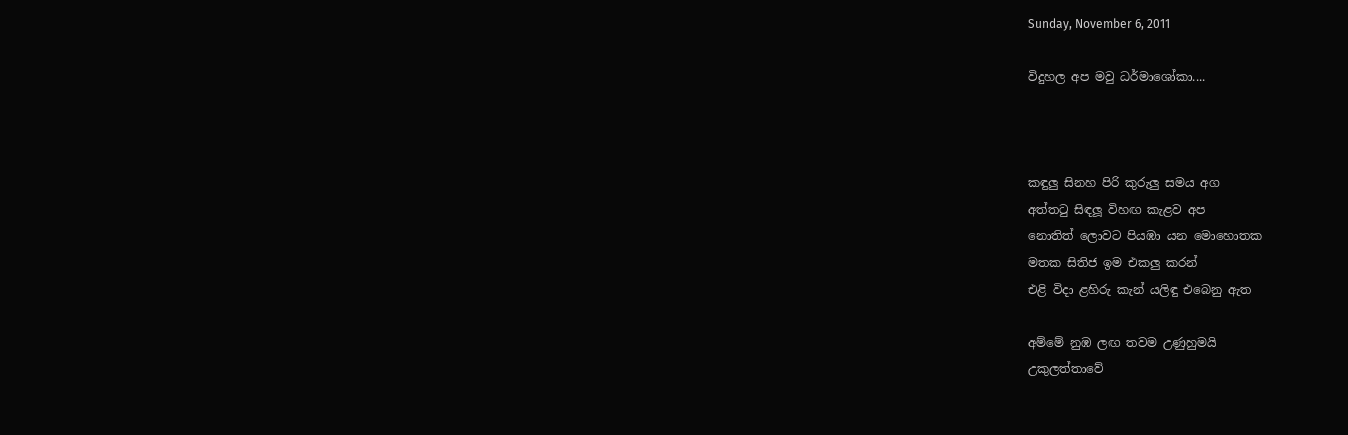Sunday, November 6, 2011

විදුහල අප මවු ධර්මාශෝකා....



කඳුලු සිනහ පිරි කුරුලු සමය අග
අත්තටු සිඳලූ විහඟ කැළව අප
නොතිත් ලොවට පියඹා යන මොහොතක
මතක සිතිජ ඉම එකලු කරන්
එළි විදා ළහිරු කැන් යලිඳු එබෙනු ඇත

අම්මේ නුඹ ලඟ තවම උණුහුමයි
උකුලත්තාවේ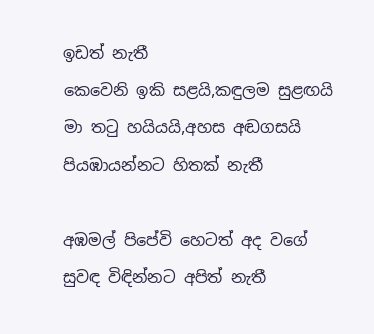ඉඩත් නැතී
කෙවෙනි ඉකි සළයි,කඳුලම සුළඟයි
මා තටු හයියයි,අහස අඬගසයි
පියඹායන්නට හිතක් නැතී

අඹමල් පිපේවි හෙටත් අද වගේ
සුවඳ විඳින්නට අපිත් නැතී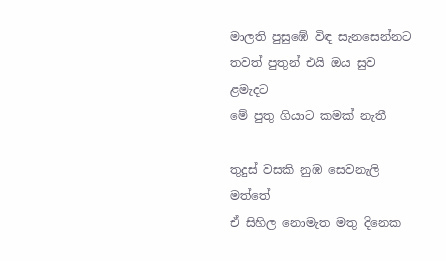මාලති පුසුඹේ විඳ සැනසෙන්නට
තවත් පුතුන් එයි ඔය සුව ළමැදට
මේ පුතු ගියාට කමක් නැතී

තුදුස් වසකි නුඹ සෙවනැලි මත්තේ
ඒ සිහිල නොමැත මතු දිනෙක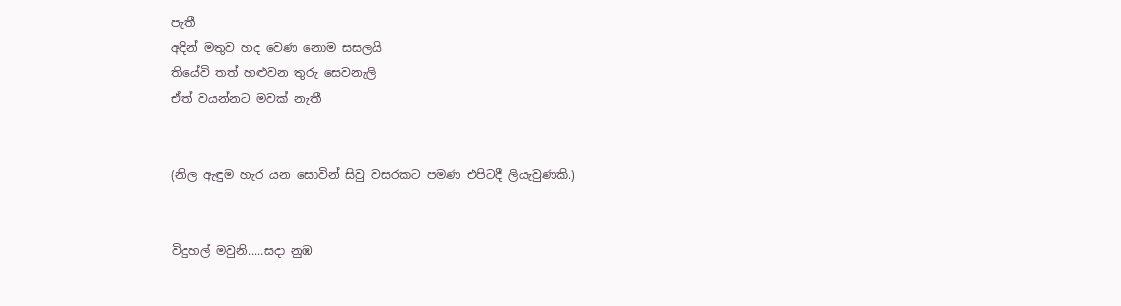පැතී
අදින් මතුව හද වෙණ නොම සසලයි
තියේවි තත් හළුවන තුරු සෙවනැලි
ඒත් වයන්නට මවක් නැතී


(නිල ඇඳුම හැර යන සොවින් සිවු වසරකට පමණ එපිටදී ලියැවුණකි.)


විදුහල් මවුනි.....සදා නුඹ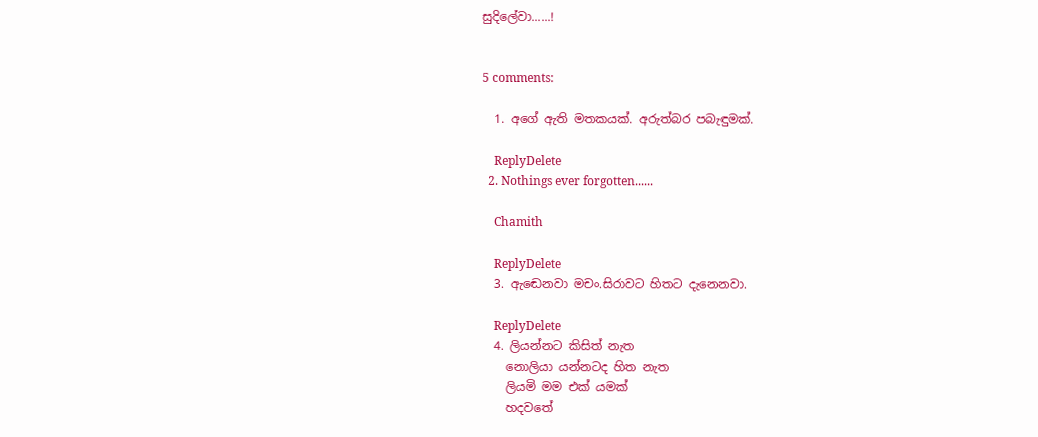සුදිලේවා......!


5 comments:

  1. අගේ ඇති මතකයක්. අරුත්බර පබැඳුමක්.

    ReplyDelete
  2. Nothings ever forgotten......

    Chamith

    ReplyDelete
  3. ඇඬෙනවා මචං.සිරාවට හිතට දැනෙනවා.

    ReplyDelete
  4. ලියන්නට කිසිත් නැත
    නොලියා යන්නටද හිත නැත
    ලියමි මම එක් යමක්
    හදවතේ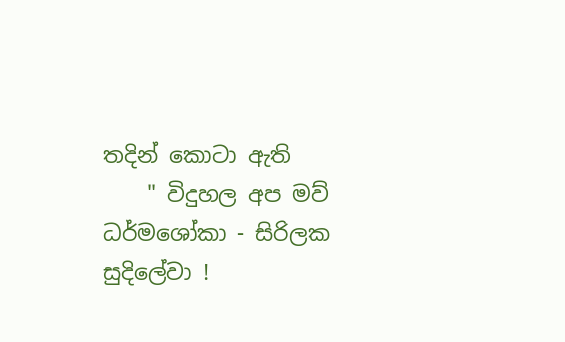තදින් කොටා ඇති
    " විදුහල අප මව් ධර්මශෝකා - සිරිලක සුදිලේවා !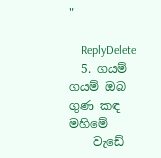"

    ReplyDelete
  5. ගයම් ගයම් ඔබ ගුණ කඳ මහිමේ
    වැඩේ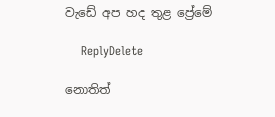වැඩේ අප හද තුළ ප්‍රේමේ

    ReplyDelete

නොතිත්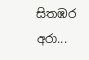සිතඹර අරා...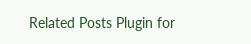Related Posts Plugin for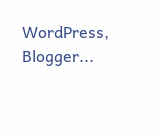WordPress, Blogger...